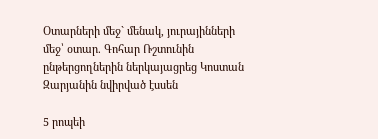Օտարների մեջ` մենակ, յուրայինների մեջ՝ օտար. Գոհար Ռշտունին ընթերցողներին ներկայացրեց Կոստան Զարյանին նվիրված էսսեն

5 րոպեի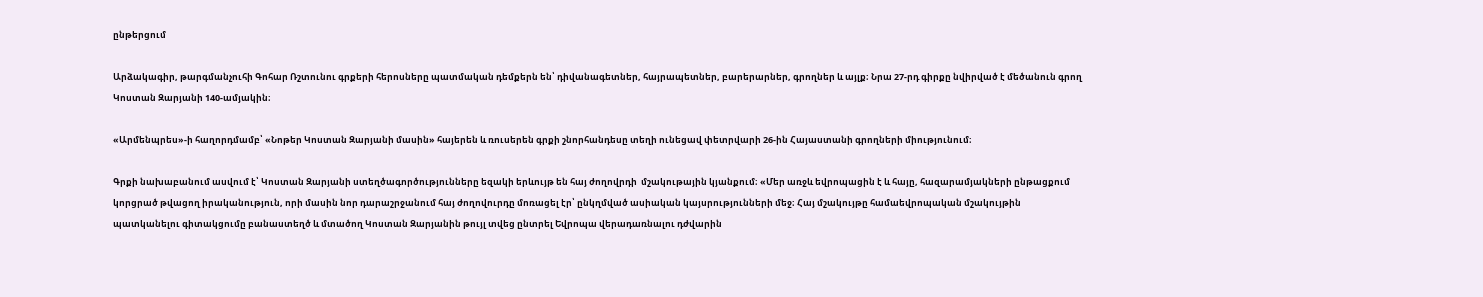ընթերցում

Արձակագիր, թարգմանչուհի Գոհար Ռշտունու գրքերի հերոսները պատմական դեմքերն են՝ դիվանագետներ, հայրապետներ, բարերարներ, գրողներ և այլք։ Նրա 27-րդ գիրքը նվիրված է մեծանուն գրող Կոստան Զարյանի 140-ամյակին։

«Արմենպրես»-ի հաղորդմամբ՝ «Նոթեր Կոստան Զարյանի մասին» հայերեն և ռուսերեն գրքի շնորհանդեսը տեղի ունեցավ փետրվարի 26-ին Հայաստանի գրողների միությունում։

Գրքի նախաբանում ասվում է՝ Կոստան Զարյանի ստեղծագործությունները եզակի երևույթ են հայ ժողովրդի  մշակութային կյանքում։ «Մեր առջև եվրոպացին է և հայը, հազարամյակների ընթացքում կորցրած թվացող իրականություն, որի մասին նոր դարաշրջանում հայ ժողովուրդը մոռացել էր՝ ընկղմված ասիական կայսրությունների մեջ։ Հայ մշակույթը համաեվրոպական մշակույթին պատկանելու գիտակցումը բանաստեղծ և մտածող Կոստան Զարյանին թույլ տվեց ընտրել Եվրոպա վերադառնալու դժվարին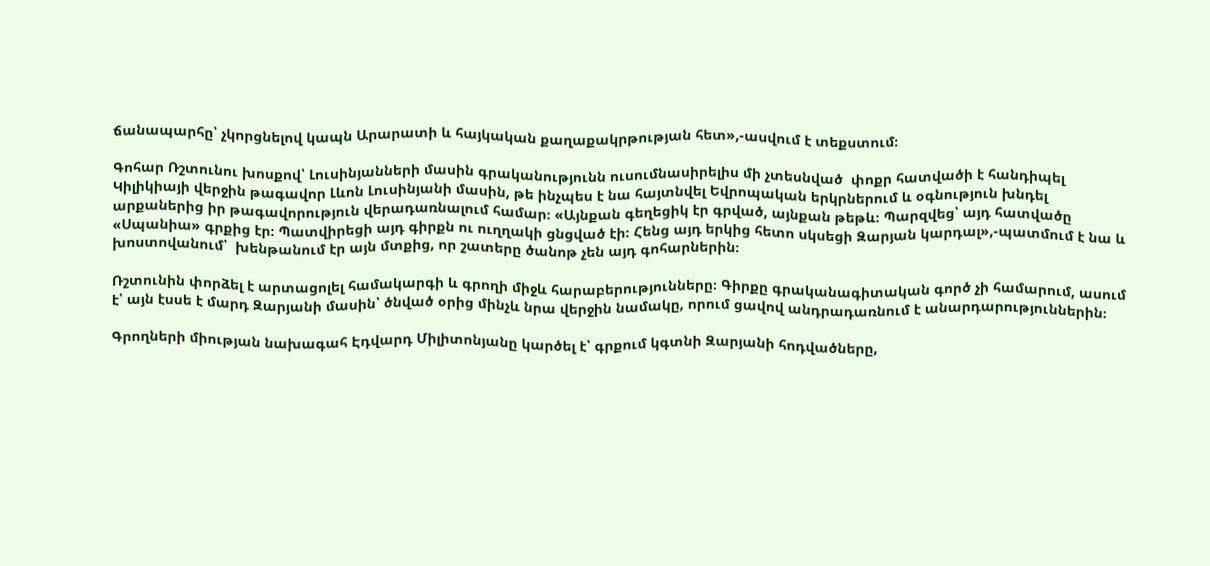ճանապարհը՝ չկորցնելով կապն Արարատի և հայկական քաղաքակրթության հետ»,-ասվում է տեքստում։

Գոհար Ռշտունու խոսքով՝ Լուսինյանների մասին գրականությունն ուսումնասիրելիս մի չտեսնված  փոքր հատվածի է հանդիպել Կիլիկիայի վերջին թագավոր Լևոն Լուսինյանի մասին, թե ինչպես է նա հայտնվել Եվրոպական երկրներում և օգնություն խնդել արքաներից իր թագավորություն վերադառնալում համար։ «Այնքան գեղեցիկ էր գրված, այնքան թեթև։ Պարզվեց՝ այդ հատվածը «Սպանիա» գրքից էր։ Պատվիրեցի այդ գիրքն ու ուղղակի ցնցված էի։ Հենց այդ երկից հետո սկսեցի Զարյան կարդալ»,-պատմում է նա և խոստովանում՝  խենթանում էր այն մտքից, որ շատերը ծանոթ չեն այդ գոհարներին։

Ռշտունին փորձել է արտացոլել համակարգի և գրողի միջև հարաբերությունները։ Գիրքը գրականագիտական գործ չի համարում, ասում է՝ այն էսսե է մարդ Զարյանի մասին՝ ծնված օրից մինչև նրա վերջին նամակը, որում ցավով անդրադառնում է անարդարություններին։

Գրողների միության նախագահ Էդվարդ Միլիտոնյանը կարծել է՝ գրքում կգտնի Զարյանի հոդվածները,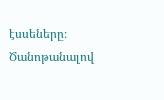էսսեները։ Ծանոթանալով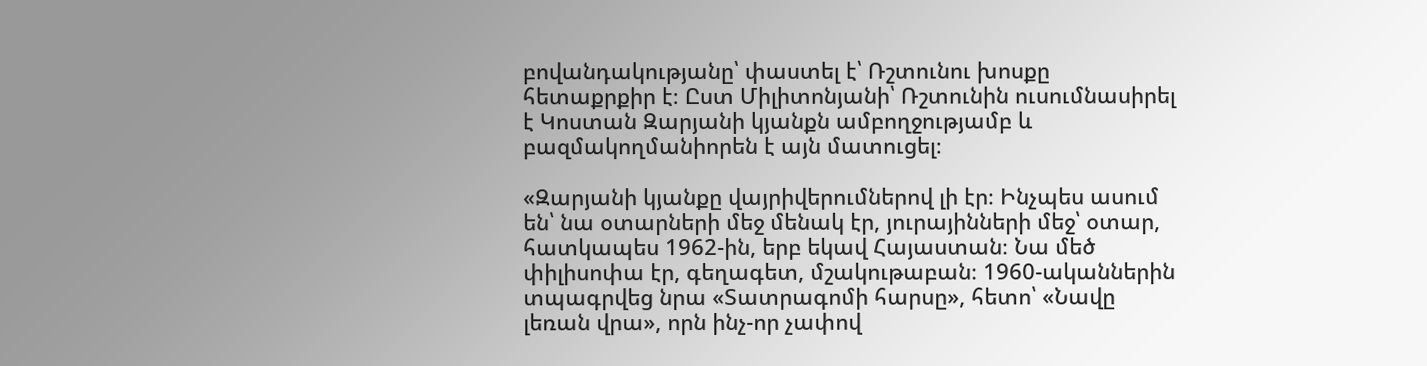բովանդակությանը՝ փաստել է՝ Ռշտունու խոսքը հետաքրքիր է։ Ըստ Միլիտոնյանի՝ Ռշտունին ուսումնասիրել է Կոստան Զարյանի կյանքն ամբողջությամբ և բազմակողմանիորեն է այն մատուցել։

«Զարյանի կյանքը վայրիվերումներով լի էր։ Ինչպես ասում են՝ նա օտարների մեջ մենակ էր, յուրայինների մեջ՝ օտար, հատկապես 1962-ին, երբ եկավ Հայաստան։ Նա մեծ փիլիսոփա էր, գեղագետ, մշակութաբան։ 1960-ականներին տպագրվեց նրա «Տատրագոմի հարսը», հետո՝ «Նավը լեռան վրա», որն ինչ-որ չափով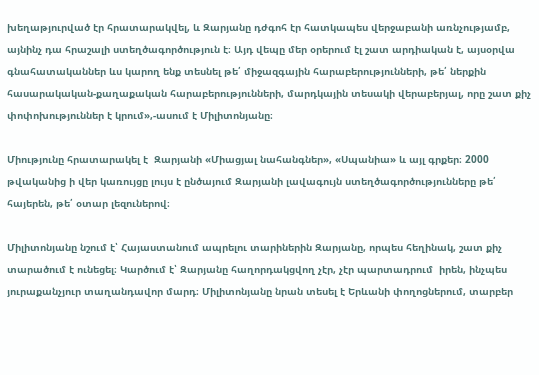խեղաթյուրված էր հրատարակվել, և Զարյանը դժգոհ էր հատկապես վերջաբանի առնչությամբ, այնինչ դա հրաշալի ստեղծագործություն է։ Այդ վեպը մեր օրերում էլ շատ արդիական է, այսօրվա գնահատականներ ևս կարող ենք տեսնել թե՛ միջազգային հարաբերությունների, թե՛ ներքին հասարակական-քաղաքական հարաբերությունների, մարդկային տեսակի վերաբերյալ, որը շատ քիչ փոփոխություններ է կրում»,-ասում է Միլիտոնյանը։

Միությունը հրատարակել է  Զարյանի «Միացյալ նահանգներ», «Սպանիա» և այլ գրքեր։ 2000 թվականից ի վեր կառույցը լույս է ընծայում Զարյանի լավագույն ստեղծագործությունները թե՛ հայերեն, թե՛ օտար լեզուներով։

Միլիտոնյանը նշում է՝ Հայաստանում ապրելու տարիներին Զարյանը, որպես հեղինակ, շատ քիչ տարածում է ունեցել։ Կարծում է՝ Զարյանը հաղորդակցվող չէր, չէր պարտադրում  իրեն, ինչպես յուրաքանչյուր տաղանդավոր մարդ։ Միլիտոնյանը նրան տեսել է Երևանի փողոցներում, տարբեր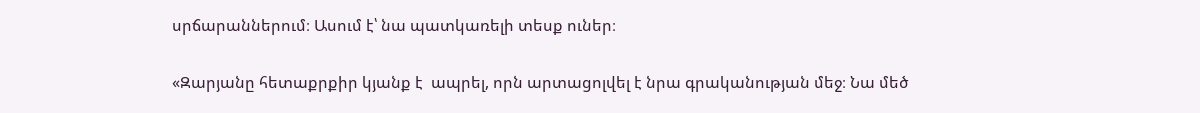սրճարաններում։ Ասում է՝ նա պատկառելի տեսք ուներ։

«Զարյանը հետաքրքիր կյանք է  ապրել, որն արտացոլվել է նրա գրականության մեջ։ Նա մեծ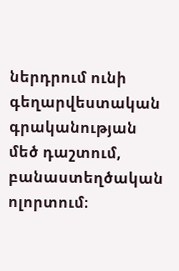ներդրում ունի գեղարվեստական գրականության մեծ դաշտում, բանաստեղծական ոլորտում։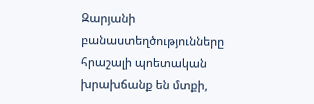Զարյանի բանաստեղծությունները հրաշալի պոետական խրախճանք են մտքի,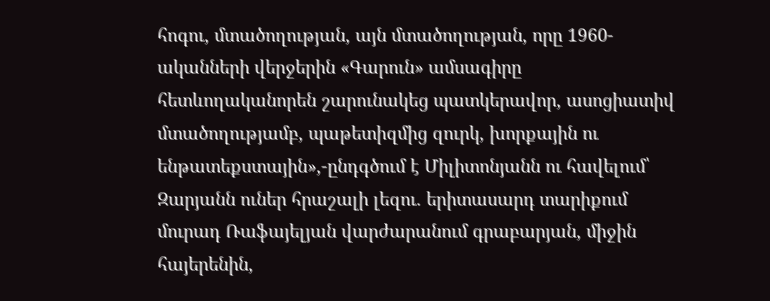հոգու, մտածողության, այն մտածողության, որը 1960-ականների վերջերին «Գարուն» ամսագիրը հետևողականորեն շարունակեց պատկերավոր, ասոցիատիվ մտածողությամբ, պաթետիզմից զուրկ, խորքային ու ենթատեքստային»,-ընդգծում է Միլիտոնյանն ու հավելում՝  Զարյանն ուներ հրաշալի լեզու. երիտասարդ տարիքում մուրադ Ռաֆայելյան վարժարանում գրաբարյան, միջին հայերենին,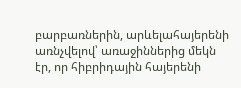բարբառներին, արևելահայերենի առնչվելով՝ առաջիններից մեկն էր, որ հիբրիդային հայերենի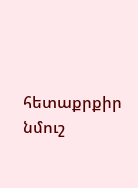հետաքրքիր նմուշ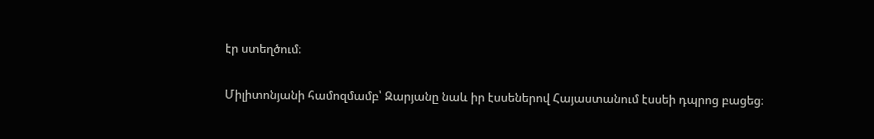էր ստեղծում։

Միլիտոնյանի համոզմամբ՝ Զարյանը նաև իր էսսեներով Հայաստանում էսսեի դպրոց բացեց։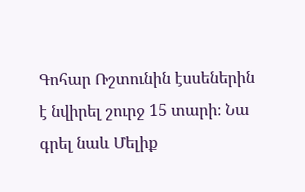Գոհար Ռշտունին էսսեներին է նվիրել շուրջ 15 տարի։ Նա գրել նաև Մելիք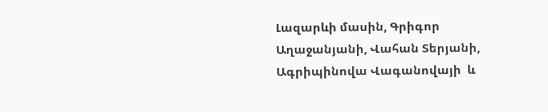Լազարևի մասին, Գրիգոր Աղաջանյանի, Վահան Տերյանի, Ագրիպինովա Վագանովայի  և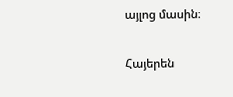այլոց մասին։

Հայերեն